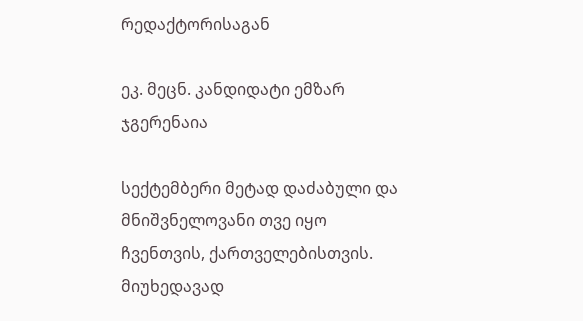რედაქტორისაგან

ეკ. მეცნ. კანდიდატი ემზარ ჯგერენაია

სექტემბერი მეტად დაძაბული და მნიშვნელოვანი თვე იყო ჩვენთვის, ქართველებისთვის. მიუხედავად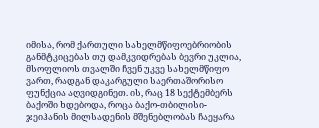იმისა, რომ ქართული სახელმწიფოებრიობის განმტკიცებას თუ დამკვიდრებას ბევრი უკლია, მსოფლიოს თვალში ჩვენ უკვე სახელმწიფო ვართ, რადგან დაკარგული საერთაშორისო ფუნქცია აღვიდგინეთ. ის, რაც 18 სექტემბერს ბაქოში ხდებოდა, როცა ბაქო-თბილისი-ჯეიჰანის მილსადენის მშენებლობას ჩაეყარა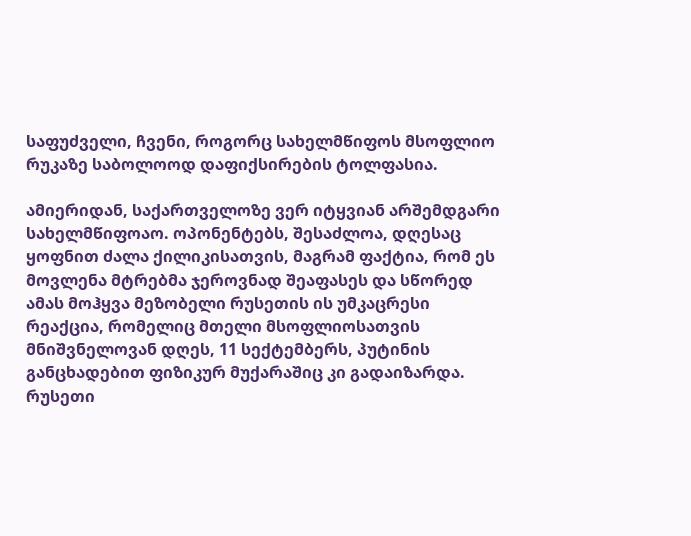საფუძველი, ჩვენი, როგორც სახელმწიფოს მსოფლიო რუკაზე საბოლოოდ დაფიქსირების ტოლფასია.

ამიერიდან, საქართველოზე ვერ იტყვიან არშემდგარი სახელმწიფოაო. ოპონენტებს, შესაძლოა, დღესაც ყოფნით ძალა ქილიკისათვის, მაგრამ ფაქტია, რომ ეს მოვლენა მტრებმა ჯეროვნად შეაფასეს და სწორედ ამას მოჰყვა მეზობელი რუსეთის ის უმკაცრესი რეაქცია, რომელიც მთელი მსოფლიოსათვის მნიშვნელოვან დღეს, 11 სექტემბერს, პუტინის განცხადებით ფიზიკურ მუქარაშიც კი გადაიზარდა. რუსეთი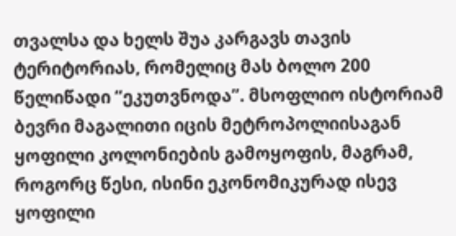თვალსა და ხელს შუა კარგავს თავის ტერიტორიას, რომელიც მას ბოლო 200 წელიწადი “ეკუთვნოდა”. მსოფლიო ისტორიამ ბევრი მაგალითი იცის მეტროპოლიისაგან ყოფილი კოლონიების გამოყოფის, მაგრამ, როგორც წესი, ისინი ეკონომიკურად ისევ ყოფილი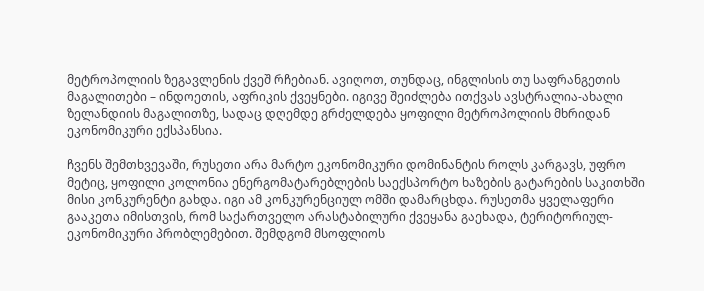მეტროპოლიის ზეგავლენის ქვეშ რჩებიან. ავიღოთ, თუნდაც, ინგლისის თუ საფრანგეთის მაგალითები – ინდოეთის, აფრიკის ქვეყნები. იგივე შეიძლება ითქვას ავსტრალია-ახალი ზელანდიის მაგალითზე, სადაც დღემდე გრძელდება ყოფილი მეტროპოლიის მხრიდან ეკონომიკური ექსპანსია.

ჩვენს შემთხვევაში, რუსეთი არა მარტო ეკონომიკური დომინანტის როლს კარგავს, უფრო მეტიც, ყოფილი კოლონია ენერგომატარებლების საექსპორტო ხაზების გატარების საკითხში მისი კონკურენტი გახდა. იგი ამ კონკურენციულ ომში დამარცხდა. რუსეთმა ყველაფერი გააკეთა იმისთვის, რომ საქართველო არასტაბილური ქვეყანა გაეხადა, ტერიტორიულ-ეკონომიკური პრობლემებით. შემდგომ მსოფლიოს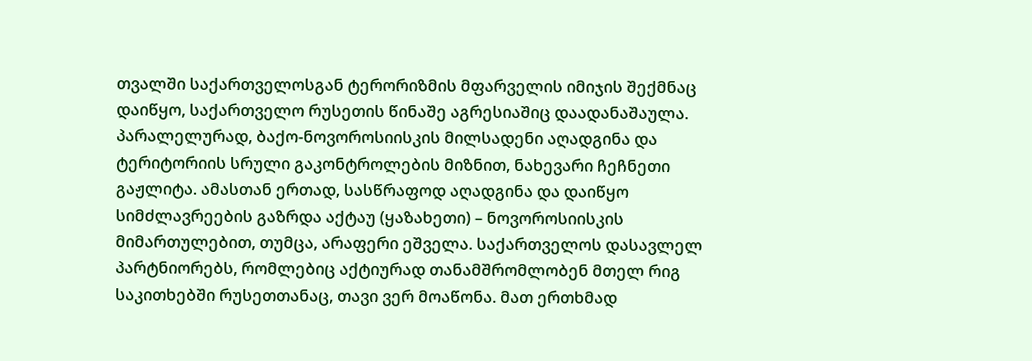თვალში საქართველოსგან ტერორიზმის მფარველის იმიჯის შექმნაც დაიწყო, საქართველო რუსეთის წინაშე აგრესიაშიც დაადანაშაულა. პარალელურად, ბაქო-ნოვოროსიისკის მილსადენი აღადგინა და ტერიტორიის სრული გაკონტროლების მიზნით, ნახევარი ჩეჩნეთი გაჟლიტა. ამასთან ერთად, სასწრაფოდ აღადგინა და დაიწყო სიმძლავრეების გაზრდა აქტაუ (ყაზახეთი) – ნოვოროსიისკის მიმართულებით, თუმცა, არაფერი ეშველა. საქართველოს დასავლელ პარტნიორებს, რომლებიც აქტიურად თანამშრომლობენ მთელ რიგ საკითხებში რუსეთთანაც, თავი ვერ მოაწონა. მათ ერთხმად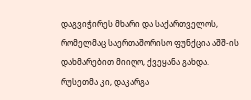დაგვიჭირეს მხარი და საქართველოს, რომელმაც საერთაშორისო ფუნქცია აშშ-ის დახმარებით მიიღო, ქვეყანა გახდა. რუსეთმა კი, დაკარგა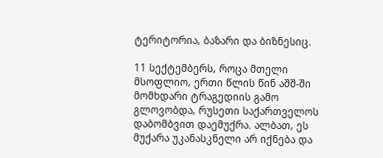ტერიტორია, ბაზარი და ბიზნესიც.

11 სექტემბერს, როცა მთელი მსოფლიო, ერთი წლის წინ აშშ-ში მომხდარი ტრაგედიის გამო გლოვობდა, რუსეთი საქართველოს დაბომბვით დაემუქრა. ალბათ, ეს მუქარა უკანასკნელი არ იქნება და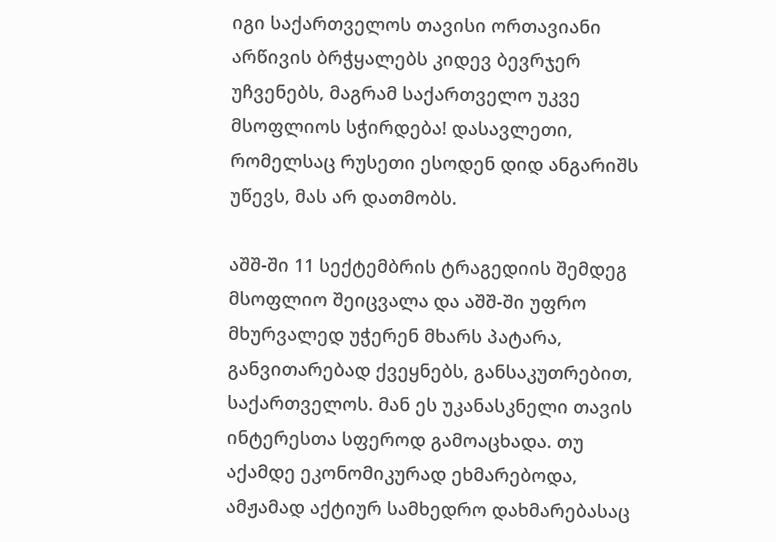იგი საქართველოს თავისი ორთავიანი არწივის ბრჭყალებს კიდევ ბევრჯერ უჩვენებს, მაგრამ საქართველო უკვე მსოფლიოს სჭირდება! დასავლეთი, რომელსაც რუსეთი ესოდენ დიდ ანგარიშს უწევს, მას არ დათმობს.

აშშ-ში 11 სექტემბრის ტრაგედიის შემდეგ მსოფლიო შეიცვალა და აშშ-ში უფრო მხურვალედ უჭერენ მხარს პატარა, განვითარებად ქვეყნებს, განსაკუთრებით, საქართველოს. მან ეს უკანასკნელი თავის ინტერესთა სფეროდ გამოაცხადა. თუ აქამდე ეკონომიკურად ეხმარებოდა, ამჟამად აქტიურ სამხედრო დახმარებასაც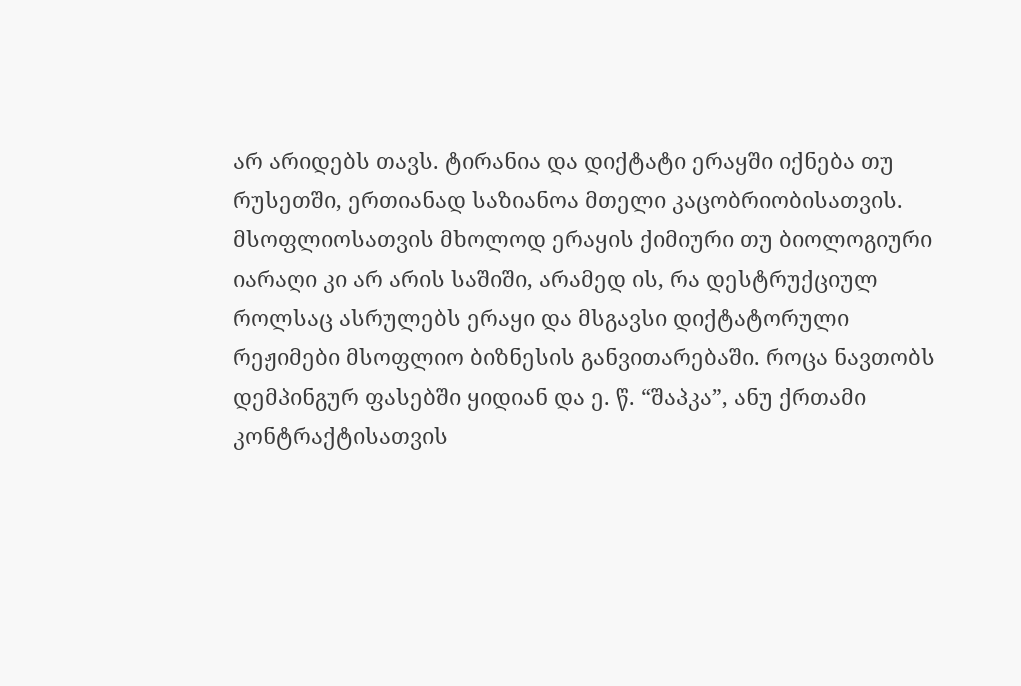არ არიდებს თავს. ტირანია და დიქტატი ერაყში იქნება თუ რუსეთში, ერთიანად საზიანოა მთელი კაცობრიობისათვის. მსოფლიოსათვის მხოლოდ ერაყის ქიმიური თუ ბიოლოგიური იარაღი კი არ არის საშიში, არამედ ის, რა დესტრუქციულ როლსაც ასრულებს ერაყი და მსგავსი დიქტატორული რეჟიმები მსოფლიო ბიზნესის განვითარებაში. როცა ნავთობს დემპინგურ ფასებში ყიდიან და ე. წ. “შაპკა”, ანუ ქრთამი კონტრაქტისათვის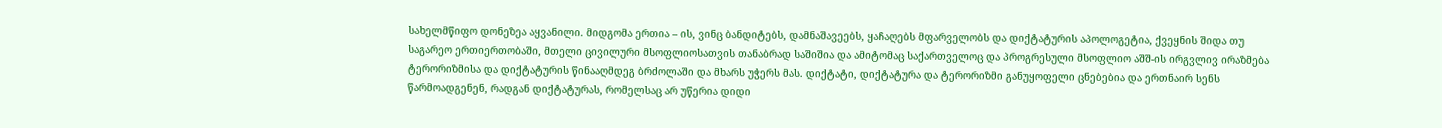სახელმწიფო დონეზეა აყვანილი. მიდგომა ერთია – ის, ვინც ბანდიტებს, დამნაშავეებს, ყაჩაღებს მფარველობს და დიქტატურის აპოლოგეტია, ქვეყნის შიდა თუ საგარეო ერთიერთობაში, მთელი ცივილური მსოფლიოსათვის თანაბრად საშიშია და ამიტომაც საქართველოც და პროგრესული მსოფლიო აშშ-ის ირგვლივ ირაზმება ტერორიზმისა და დიქტატურის წინააღმდეგ ბრძოლაში და მხარს უჭერს მას. დიქტატი, დიქტატურა და ტერორიზმი განუყოფელი ცნებებია და ერთნაირ სენს წარმოადგენენ, რადგან დიქტატურას, რომელსაც არ უწერია დიდი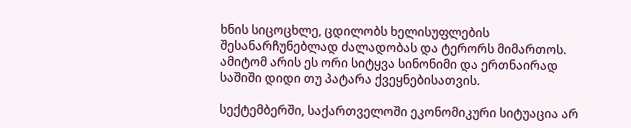ხნის სიცოცხლე, ცდილობს ხელისუფლების შესანარჩუნებლად ძალადობას და ტერორს მიმართოს. ამიტომ არის ეს ორი სიტყვა სინონიმი და ერთნაირად საშიში დიდი თუ პატარა ქვეყნებისათვის.

სექტემბერში, საქართველოში ეკონომიკური სიტუაცია არ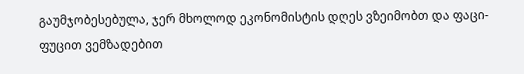გაუმჯობესებულა, ჯერ მხოლოდ ეკონომისტის დღეს ვზეიმობთ და ფაცი-ფუცით ვემზადებით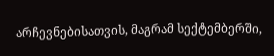არჩევნებისათვის, მაგრამ სექტემბერში,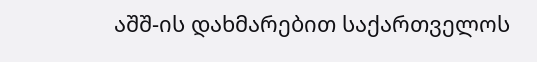აშშ-ის დახმარებით საქართველოს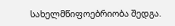სახელმწიფოებრიობა შედგა.